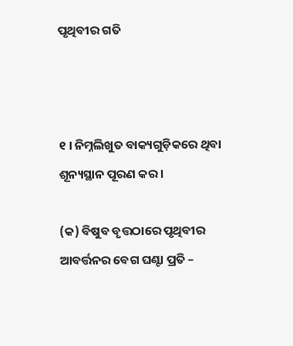ପୃଥିବୀର ଗତି



୧ । ନିମ୍ନଲିଖୁତ ବାକ୍ୟଗୁଡ଼ିକରେ ଥିବା ଶୂନ୍ୟସ୍ଥାନ ପୂରଣ କର ।

(କ) ବିଷୁବ ବୃତ୍ତଠାରେ ପୃଥିବୀର ଆବର୍ତ୍ତନର ବେଗ ଘଣ୍ଟା ପ୍ରତି –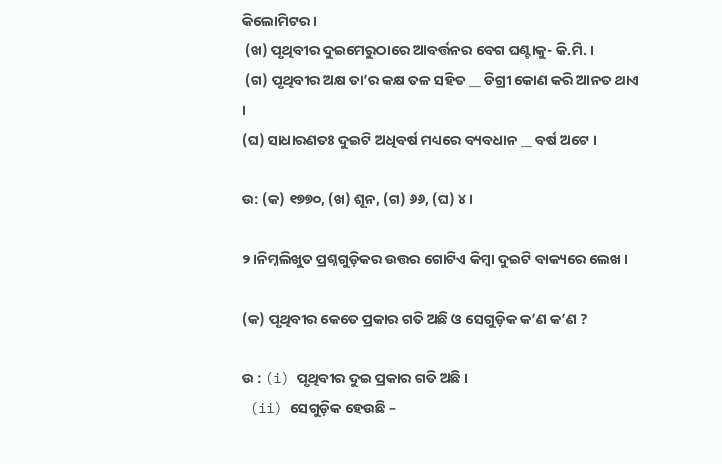କିଲୋମିଟର ।
 (ଖ) ପୃଥିବୀର ଦୁଇମେରୁଠାରେ ଆବର୍ତ୍ତନର ବେଗ ଘଣ୍ଟାକୁ- କି.ମି. ।
 (ଗ) ପୃଥିବୀର ଅକ୍ଷ ତା’ର କକ୍ଷ ତଳ ସହିତ __ ଡିଗ୍ରୀ କୋଣ କରି ଆନତ ଥାଏ ।
(ଘ) ସାଧାରଣତଃ ଦୁଇଟି ଅଧିବର୍ଷ ମଧ୍ୟରେ ବ୍ୟବଧାନ __ ବର୍ଷ ଅଟେ ।

ଉ: (କ) ୧୭୭୦, (ଖ) ଶୂନ, (ଗ) ୬୬, (ଘ) ୪ ।

୨।ନିମ୍ନଲିଖୁତ ପ୍ରଶ୍ନଗୁଡ଼ିକର ଉତ୍ତର ଗୋଟିଏ କିମ୍ବା ଦୁଇଟି ବାକ୍ୟରେ ଲେଖ ।

(କ) ପୃଥିବୀର କେତେ ପ୍ରକାର ଗତି ଅଛି ଓ ସେଗୁଡ଼ିକ କ’ଣ କ’ଣ ?

ଉ : (i) ପୃଥିବୀର ଦୁଇ ପ୍ରକାର ଗତି ଅଛି ।
 (ii) ସେଗୁଡ଼ିକ ହେଉଛି –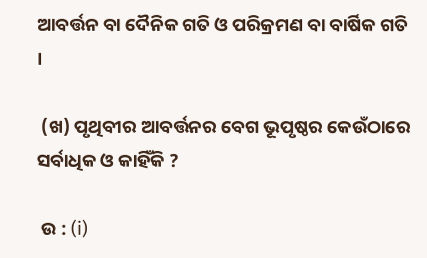ଆବର୍ତ୍ତନ ବା ଦୈନିକ ଗତି ଓ ପରିକ୍ରମଣ ବା ବାର୍ଷିକ ଗତି ।

 (ଖ) ପୃଥିବୀର ଆବର୍ତ୍ତନର ବେଗ ଭୂପୃଷ୍ଠର କେଉଁଠାରେ ସର୍ବାଧିକ ଓ କାହିଁକି ?

 ଉ : (i)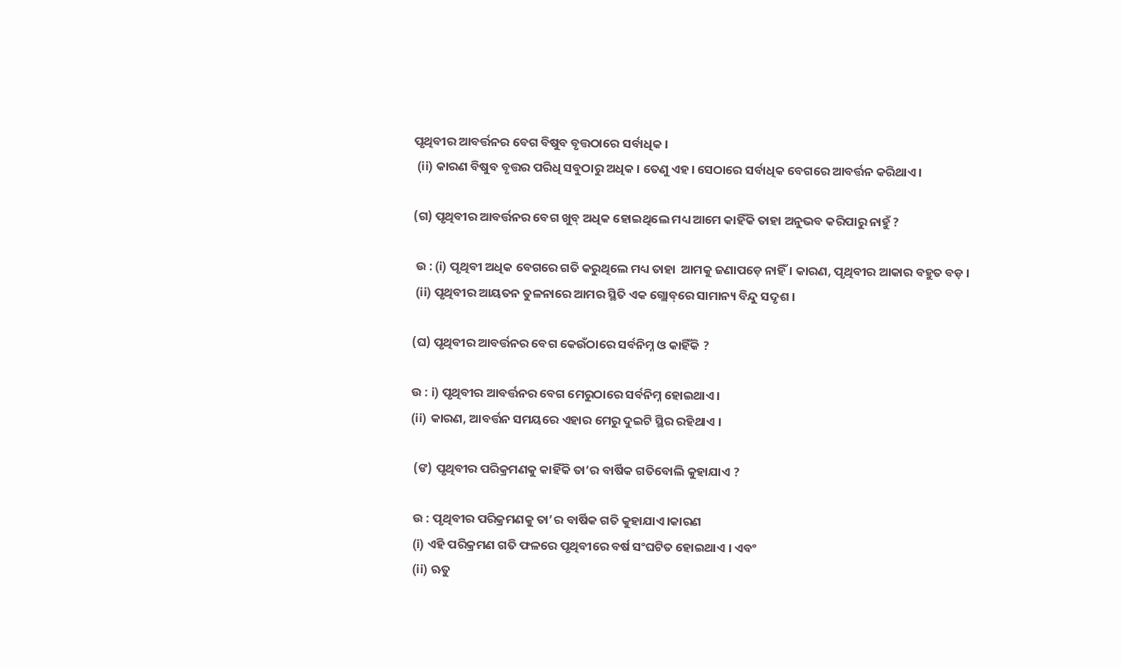ପୃଥିବୀର ଆବର୍ତ୍ତନର ବେଗ ବିଷୁବ ବୃତ୍ତଠାରେ ସର୍ବାଧିକ ।
 (ii) କାରଣ ବିଷୁବ ବୃତ୍ତର ପରିଧି ସବୁଠାରୁ ଅଧିକ । ତେଣୁ ଏହ। ସେଠାରେ ସର୍ବାଧିକ ବେଗରେ ଆବର୍ତ୍ତନ କରିଥାଏ ।

(ଗ) ପୃଥିବୀର ଆବର୍ତ୍ତନର ବେଗ ଖୁବ୍ ଅଧିକ ହୋଇଥିଲେ ମଧ୍ୟ ଆମେ କାହିଁକି ତାହା ଅନୁଭବ କରିପାରୁ ନାହୁଁ ?

 ଉ : (i) ପୃଥିବୀ ଅଧିକ ବେଗରେ ଗତି କରୁଥିଲେ ମଧ୍ୟ ତାହା  ଆମକୁ ଜଣାପଡ଼େ ନାହିଁ । କାରଣ, ପୃଥିବୀର ଆକାର ବହୁତ ବଡ଼ ।
 (ii) ପୃଥିବୀର ଆୟତନ ତୁଳନାରେ ଆମର ସ୍ଥିତି ଏକ ଗ୍ଲୋବ୍‌ରେ ସାମାନ୍ୟ ବିନ୍ଦୁ ସଦୃଶ ।

(ଘ) ପୃଥିବୀର ଆବର୍ତ୍ତନର ବେଗ କେଉଁଠାରେ ସର୍ବନିମ୍ନ ଓ କାହିଁକି ?

ଉ : i) ପୃଥିବୀର ଆବର୍ତ୍ତନର ବେଗ ମେରୁଠାରେ ସର୍ବନିମ୍ନ ହୋଇଥାଏ ।
(ii) କାରଣ, ଆବର୍ତ୍ତନ ସମୟରେ ଏହାର ମେରୁ ଦୁଇଟି ସ୍ଥିର ରହିଥାଏ ।

 (ଙ) ପୃଥିବୀର ପରିକ୍ରମଣକୁ କାହିଁକି ତା’ର ବାର୍ଷିକ ଗତିବୋଲି କୁହାଯାଏ ?

 ଉ : ପୃଥିବୀର ପରିକ୍ରମଣକୁ ତା’ର ବାର୍ଷିକ ଗତି କୁହାଯାଏ।କାରଣ
 (i) ଏହି ପରିକ୍ରମଣ ଗତି ଫଳରେ ପୃଥିବୀରେ ବର୍ଷ ସଂଘଟିତ ହୋଇଥାଏ । ଏବଂ
 (ii) ଋତୁ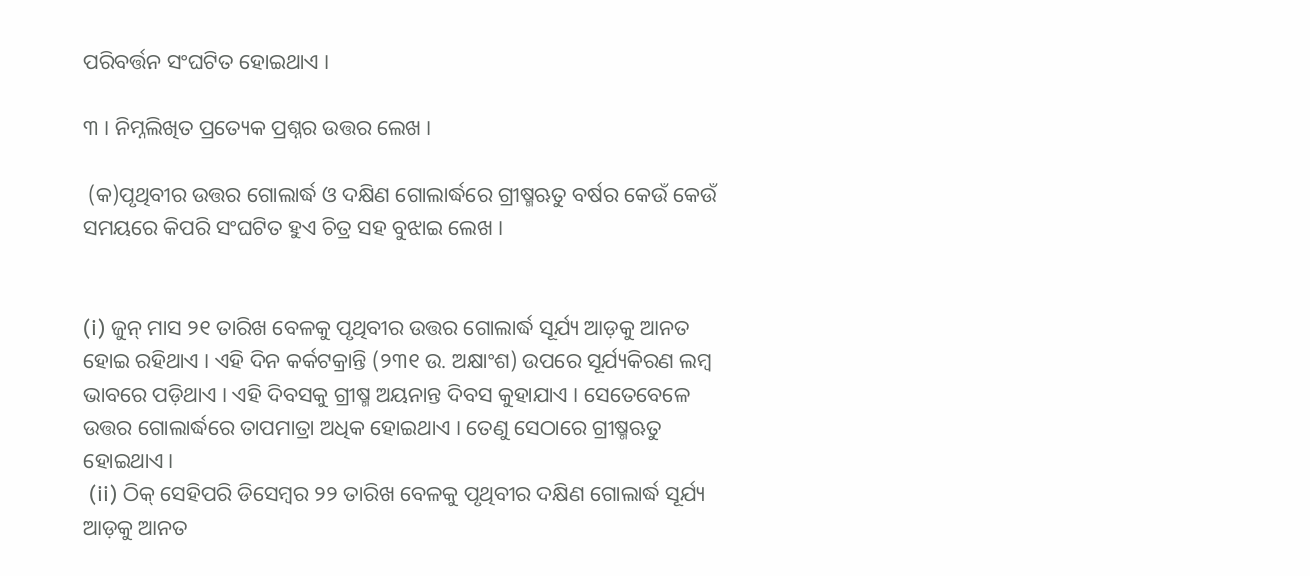ପରିବର୍ତ୍ତନ ସଂଘଟିତ ହୋଇଥାଏ ।

୩ । ନିମ୍ନଲିଖିତ ପ୍ରତ୍ୟେକ ପ୍ରଶ୍ନର ଉତ୍ତର ଲେଖ ।

 (କ)ପୃଥିବୀର ଉତ୍ତର ଗୋଲାର୍ଦ୍ଧ ଓ ଦକ୍ଷିଣ ଗୋଲାର୍ଦ୍ଧରେ ଗ୍ରୀଷ୍ମଋତୁ ବର୍ଷର କେଉଁ କେଉଁ ସମୟରେ କିପରି ସଂଘଟିତ ହୁଏ ଚିତ୍ର ସହ ବୁଝାଇ ଲେଖ ।


(i) ଜୁନ୍ ମାସ ୨୧ ତାରିଖ ବେଳକୁ ପୃଥିବୀର ଉତ୍ତର ଗୋଲାର୍ଦ୍ଧ ସୂର୍ଯ୍ୟ ଆଡ଼କୁ ଆନତ ହୋଇ ରହିଥାଏ । ଏହି ଦିନ କର୍କଟକ୍ରାନ୍ତି (୨୩୧ ଉ. ଅକ୍ଷାଂଶ) ଉପରେ ସୂର୍ଯ୍ୟକିରଣ ଲମ୍ବ ଭାବରେ ପଡ଼ିଥାଏ । ଏହି ଦିବସକୁ ଗ୍ରୀଷ୍ମ ଅୟନାନ୍ତ ଦିବସ କୁହାଯାଏ । ସେତେବେଳେ ଉତ୍ତର ଗୋଲାର୍ଦ୍ଧରେ ତାପମାତ୍ରା ଅଧିକ ହୋଇଥାଏ । ତେଣୁ ସେଠାରେ ଗ୍ରୀଷ୍ମଋତୁ ହୋଇଥାଏ।
 (ii) ଠିକ୍ ସେହିପରି ଡିସେମ୍ବର ୨୨ ତାରିଖ ବେଳକୁ ପୃଥିବୀର ଦକ୍ଷିଣ ଗୋଲାର୍ଦ୍ଧ ସୂର୍ଯ୍ୟ ଆଡ଼କୁ ଆନତ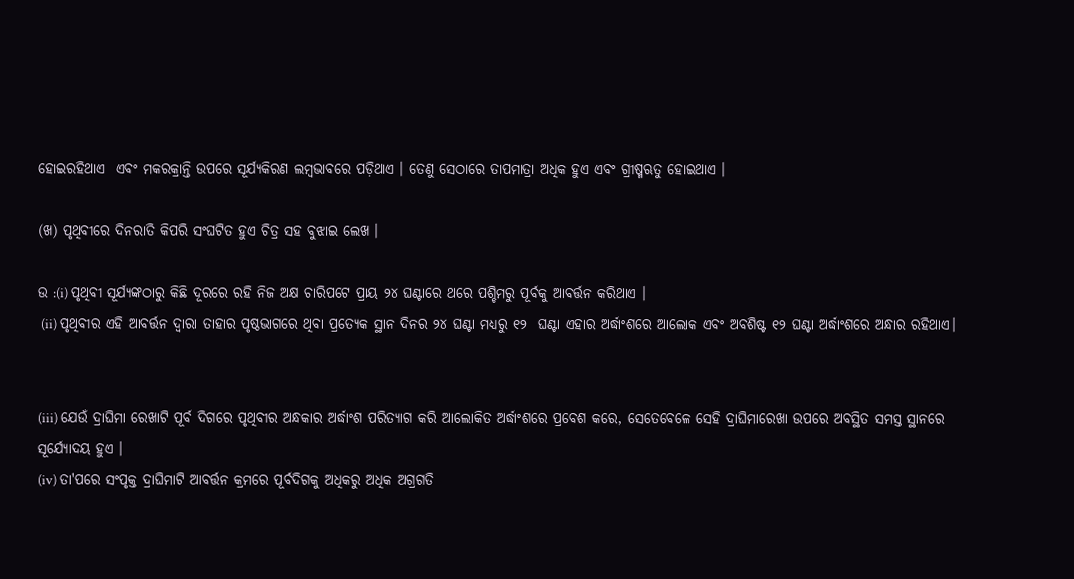ହୋଇରହିଥାଏ  ଏବଂ ମକରକ୍ରାନ୍ତି ଉପରେ ସୂର୍ଯ୍ୟକିରଣ ଲମ୍ବଭାବରେ ପଡ଼ିଥାଏ । ତେଣୁ ସେଠାରେ ତାପମାତ୍ରା ଅଧିକ ହୁଏ ଏବଂ ଗ୍ରୀଷ୍ମଋତୁ ହୋଇଥାଏ ।

(ଖ) ପୃଥିବୀରେ ଦିନରାତି କିପରି ସଂଘଟିତ ହୁଏ ଚିତ୍ର ସହ ବୁଝାଇ ଲେଖ ।

ଉ :(i) ପୃଥିବୀ ସୂର୍ଯ୍ୟଙ୍କଠାରୁ କିଛି ଦୂରରେ ରହି ନିଜ ଅକ୍ଷ ଚାରିପଟେ ପ୍ରାୟ ୨୪ ଘଣ୍ଟାରେ ଥରେ ପଶ୍ଚିମରୁ ପୂର୍ବକୁ ଆବର୍ତ୍ତନ କରିଥାଏ ।
 (ii) ପୃଥିବୀର ଏହି ଆବର୍ତ୍ତନ ଦ୍ଵାରା ତାହାର ପୃଷ୍ଠଭାଗରେ ଥିବା ପ୍ରତ୍ୟେକ ସ୍ଥାନ ଦିନର ୨୪ ଘଣ୍ଟା ମଧ୍ୟରୁ ୧୨  ଘଣ୍ଟା ଏହାର ଅର୍ଦ୍ଧାଂଶରେ ଆଲୋକ ଏବଂ ଅବଶିଷ୍ଟ ୧୨ ଘଣ୍ଟା ଅର୍ଦ୍ଧାଂଶରେ ଅନ୍ଧାର ରହିଥାଏ।


(iii) ଯେଉଁ ଦ୍ରାଘିମା ରେଖାଟି ପୂର୍ବ ଦିଗରେ ପୃଥିବୀର ଅନ୍ଧକାର ଅର୍ଦ୍ଧାଂଶ ପରିତ୍ୟାଗ କରି ଆଲୋକିତ ଅର୍ଦ୍ଧାଂଶରେ ପ୍ରବେଶ କରେ, ସେତେବେଳେ ସେହି ଦ୍ରାଘିମାରେଖା ଉପରେ ଅବସ୍ଥିତ ସମସ୍ତ ସ୍ଥାନରେ ସୂର୍ଯ୍ୟୋଦୟ ହୁଏ ।
(iv) ତା'ପରେ ସଂପୃକ୍ତ ଦ୍ରାଘିମାଟି ଆବର୍ତ୍ତନ କ୍ରମରେ ପୂର୍ବଦିଗକୁ ଅଧିକରୁ ଅଧିକ ଅଗ୍ରଗତି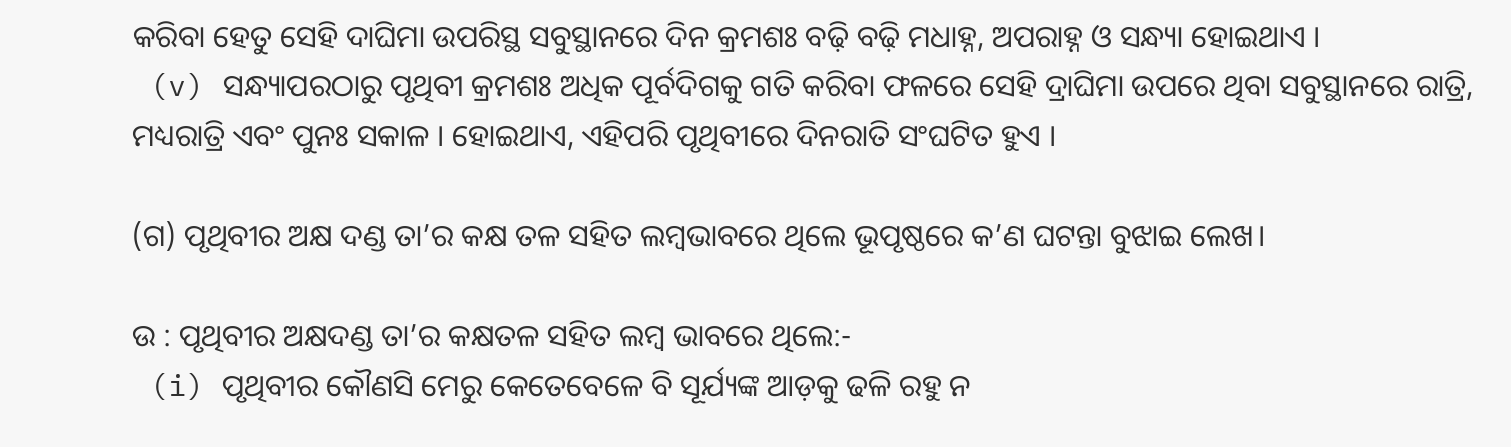କରିବା ହେତୁ ସେହି ଦାଘିମା ଉପରିସ୍ଥ ସବୁସ୍ଥାନରେ ଦିନ କ୍ରମଶଃ ବଢ଼ି ବଢ଼ି ମଧାହ୍ନ, ଅପରାହ୍ନ ଓ ସନ୍ଧ୍ୟା ହୋଇଥାଏ ।
 (v) ସନ୍ଧ୍ୟାପରଠାରୁ ପୃଥିବୀ କ୍ରମଶଃ ଅଧିକ ପୂର୍ବଦିଗକୁ ଗତି କରିବା ଫଳରେ ସେହି ଦ୍ରାଘିମା ଉପରେ ଥିବା ସବୁସ୍ଥାନରେ ରାତ୍ରି, ମଧ୍ୟରାତ୍ରି ଏବଂ ପୁନଃ ସକାଳ । ହୋଇଥାଏ, ଏହିପରି ପୃଥିବୀରେ ଦିନରାତି ସଂଘଟିତ ହୁଏ ।

(ଗ) ପୃଥିବୀର ଅକ୍ଷ ଦଣ୍ଡ ତା’ର କକ୍ଷ ତଳ ସହିତ ଲମ୍ବଭାବରେ ଥିଲେ ଭୂପୃଷ୍ଠରେ କ’ଣ ଘଟନ୍ତା ବୁଝାଇ ଲେଖ।

ଉ : ପୃଥିବୀର ଅକ୍ଷଦଣ୍ଡ ତା’ର କକ୍ଷତଳ ସହିତ ଲମ୍ବ ଭାବରେ ଥିଲେ:-
 (i) ପୃଥିବୀର କୌଣସି ମେରୁ କେତେବେଳେ ବି ସୂର୍ଯ୍ୟଙ୍କ ଆଡ଼କୁ ଢଳି ରହୁ ନ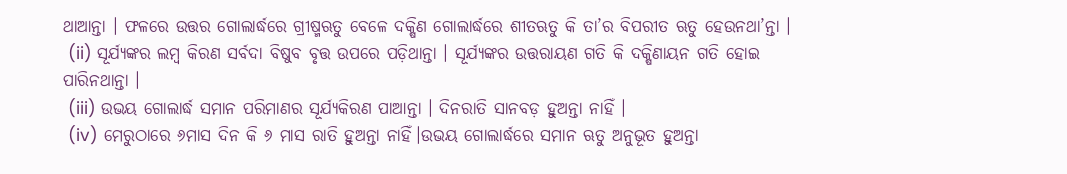ଥାଆନ୍ତା । ଫଳରେ ଉତ୍ତର ଗୋଲାର୍ଦ୍ଧରେ ଗ୍ରୀଷ୍ମଋତୁ ବେଳେ ଦକ୍ଷିଣ ଗୋଲାର୍ଦ୍ଧରେ ଶୀତଋତୁ କି ତା’ର ବିପରୀତ ଋତୁ ହେଉନଥା’ନ୍ତା ।
 (ii) ସୂର୍ଯ୍ୟଙ୍କର ଲମ୍ବ କିରଣ ସର୍ବଦା ବିଷୁବ ବୃତ୍ତ ଉପରେ ପଡ଼ିଥାନ୍ତା । ସୂର୍ଯ୍ୟଙ୍କର ଉତ୍ତରାୟଣ ଗତି କି ଦକ୍ଷିଣାୟନ ଗତି ହୋଇ ପାରିନଥାନ୍ତା ।
 (iii) ଉଭୟ ଗୋଲାର୍ଦ୍ଧ ସମାନ ପରିମାଣର ସୂର୍ଯ୍ୟକିରଣ ପାଆନ୍ତା । ଦିନରାତି ସାନବଡ଼ ହୁଅନ୍ତା ନାହିଁ ।
 (iv) ମେରୁଠାରେ ୬ମାସ ଦିନ କି ୬ ମାସ ରାତି ହୁଅନ୍ତା ନାହିଁ।ଉଭୟ ଗୋଲାର୍ଦ୍ଧରେ ସମାନ ଋତୁ ଅନୁଭୂତ ହୁଅନ୍ତା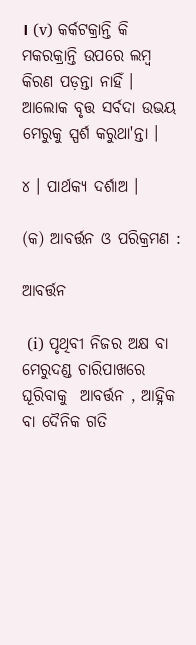। (v) କର୍କଟକ୍ରାନ୍ତି କି ମକରକ୍ରାନ୍ତି ଉପରେ ଲମ୍ବ କିରଣ ପଡ଼ନ୍ତା ନାହିଁ । ଆଲୋକ ବୃତ୍ତ ସର୍ବଦା ଉଭୟ ମେରୁକୁ ସ୍ପର୍ଶ କରୁଥା'ନ୍ତା ।

୪ । ପାର୍ଥକ୍ୟ ଦର୍ଶାଅ ।

(କ) ଆବର୍ତ୍ତନ ଓ ପରିକ୍ରମଣ :

ଆବର୍ତ୍ତନ

 (i) ପୃଥିବୀ ନିଜର ଅକ୍ଷ ବା ମେରୁଦଣ୍ଡ ଚାରିପାଖରେ ଘୂରିବାକୁ  ଆବର୍ତ୍ତନ , ଆହ୍ନିକ ବା ଦୈନିକ ଗତି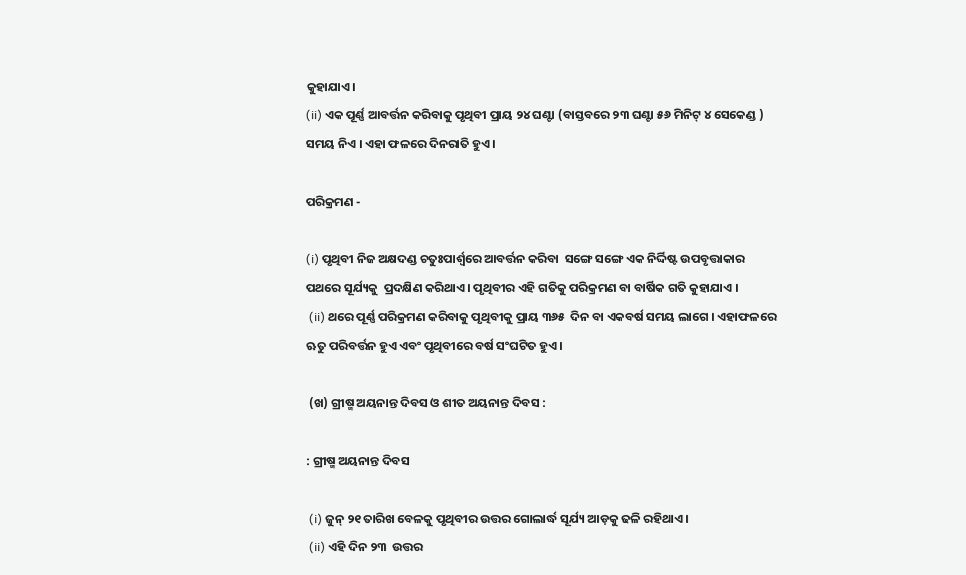କୁହାଯାଏ।
(ii) ଏକ ପୂର୍ଣ୍ଣ ଆବର୍ତ୍ତନ କରିବାକୁ ପୃଥିବୀ ପ୍ରାୟ ୨୪ ଘଣ୍ଟା (ବାସ୍ତବରେ ୨୩ ଘଣ୍ଟା ୫୬ ମିନିଟ୍ ୪ ସେକେଣ୍ଡ ) ସମୟ ନିଏ । ଏହା ଫଳରେ ଦିନରାତି ହୁଏ ।

ପରିକ୍ରମଣ -

(i) ପୃଥିବୀ ନିଜ ଅକ୍ଷଦଣ୍ଡ ଚତୁଃପାର୍ଶ୍ଵରେ ଆବର୍ତ୍ତନ କରିବା  ସଙ୍ଗେ ସଙ୍ଗେ ଏକ ନିର୍ଦ୍ଦିଷ୍ଟ ଉପବୃତ୍ତାକାର ପଥରେ ସୂର୍ଯ୍ୟକୁ  ପ୍ରଦକ୍ଷିଣ କରିଥାଏ । ପୃଥିବୀର ଏହି ଗତିକୁ ପରିକ୍ରମଣ ବା ବାର୍ଷିକ ଗତି କୁହାଯାଏ ।
 (ii) ଥରେ ପୂର୍ଣ୍ଣ ପରିକ୍ରମଣ କରିବାକୁ ପୃଥିବୀକୁ ପ୍ରାୟ ୩୬୫  ଦିନ ବା ଏକବର୍ଷ ସମୟ ଲାଗେ । ଏହାଫଳରେ ଋତୁ ପରିବର୍ତ୍ତନ ହୁଏ ଏବଂ ପୃଥିବୀରେ ବର୍ଷ ସଂଘଟିତ ହୁଏ।

 (ଖ) ଗ୍ରୀଷ୍ମ ଅୟନାନ୍ତ ଦିବସ ଓ ଶୀତ ଅୟନାନ୍ତ ଦିବସ :

: ଗ୍ରୀଷ୍ମ ଅୟନାନ୍ତ ଦିବସ

 (i) ଜୁନ୍ ୨୧ ତାରିଖ ବେଳକୁ ପୃଥିବୀର ଉତ୍ତର ଗୋଲାର୍ଦ୍ଧ ସୂର୍ଯ୍ୟ ଆଡ଼କୁ ଢଳି ରହିଥାଏ ।
 (ii) ଏହି ଦିନ ୨୩  ଉତ୍ତର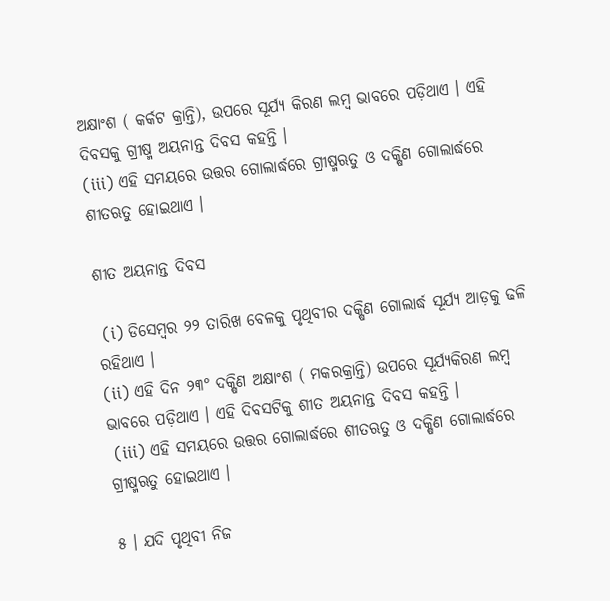ଅକ୍ଷାଂଶ ( କର୍କଟ କ୍ରାନ୍ତି), ଉପରେ ସୂର୍ଯ୍ୟ କିରଣ ଲମ୍ବ ଭାବରେ ପଡ଼ିଥାଏ । ଏହି ଦିବସକୁ ଗ୍ରୀଷ୍ମ ଅୟନାନ୍ତ ଦିବସ କହନ୍ତି ।
(iii) ଏହି ସମୟରେ ଉତ୍ତର ଗୋଲାର୍ଦ୍ଧରେ ଗ୍ରୀଷ୍ମଋତୁ ଓ ଦକ୍ଷିଣ ଗୋଲାର୍ଦ୍ଧରେ ଶୀତଋତୁ ହୋଇଥାଏ ।

ଶୀତ ଅୟନାନ୍ତ ଦିବସ

 (i) ଡିସେମ୍ବର ୨୨ ତାରିଖ ବେଳକୁ ପୃଥିବୀର ଦକ୍ଷିଣ ଗୋଲାର୍ଦ୍ଧ ସୂର୍ଯ୍ୟ ଆଡ଼କୁ ଢଳି ରହିଥାଏ ।
(ii) ଏହି ଦିନ ୨୩° ଦକ୍ଷିଣ ଅକ୍ଷାଂଶ ( ମକରକ୍ରାନ୍ତି) ଉପରେ ସୂର୍ଯ୍ୟକିରଣ ଲମ୍ବ ଭାବରେ ପଡ଼ିଥାଏ । ଏହି ଦିବସଟିକୁ ଶୀତ ଅୟନାନ୍ତ ଦିବସ କହନ୍ତି ।
 (iii) ଏହି ସମୟରେ ଉତ୍ତର ଗୋଲାର୍ଦ୍ଧରେ ଶୀତଋତୁ ଓ ଦକ୍ଷିଣ ଗୋଲାର୍ଦ୍ଧରେ ଗ୍ରୀଷ୍ମଋତୁ ହୋଇଥାଏ ।

୫ । ଯଦି ପୃଥିବୀ ନିଜ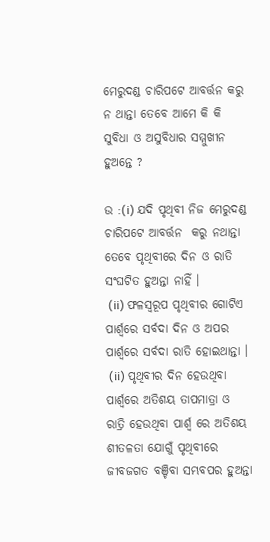ମେରୁଦଣ୍ଡ ଚାରିପଟେ ଆବର୍ତ୍ତନ କରୁ ନ ଥାନ୍ତା ତେବେ ଆମେ କି କି ସୁବିଧା ଓ ଅସୁବିଧାର ସମ୍ମୁଖୀନ ହୁଅନ୍ତେ ?

ଉ :(i) ଯଦି ପୃଥିବୀ ନିଜ ମେରୁଦଣ୍ଡ ଚାରିପଟେ ଆବର୍ତ୍ତନ  କରୁ ନଥାନ୍ତା ତେବେ ପୃଥିବୀରେ ଦିନ ଓ ରାତି ସଂଘଟିତ ହୁଅନ୍ତା ନାହିଁ ।
 (ii) ଫଳସ୍ବରୂପ ପୃଥିବୀର ଗୋଟିଏ ପାର୍ଶ୍ଵରେ ସର୍ବଦା ଦିନ ଓ ଅପର ପାର୍ଶ୍ଵରେ ସର୍ବଦା ରାତି ହୋଇଥାନ୍ତା ।
 (ii) ପୃଥିବୀର ଦିନ ହେଉଥିବା ପାର୍ଶ୍ୱରେ ଅତିଶୟ ତାପମାତ୍ରା ଓ ରାତ୍ରି ହେଉଥିବା ପାର୍ଶ୍ଵ ରେ ଅତିଶୟ ଶୀତଳତା ଯୋଗୁଁ ପୃଥିବୀରେ ଜୀବଜଗତ ବଞ୍ଚିବା ସମ୍ଭବପର ହୁଅନ୍ତା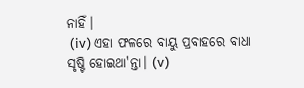ନାହିଁ।
 (iv) ଏହା ଫଳରେ ବାୟୁ ପ୍ରବାହରେ ବାଧା ସୃଷ୍ଟି ହୋଇଥା'ନ୍ତା। (v)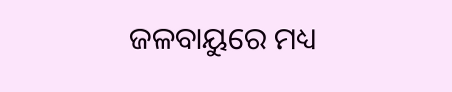ଜଳବାୟୁରେ ମଧ୍ୟ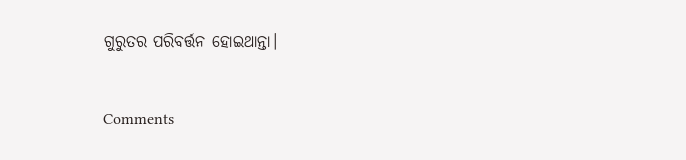ଗୁରୁତର ପରିବର୍ତ୍ତନ ହୋଇଥାନ୍ତା।


Comments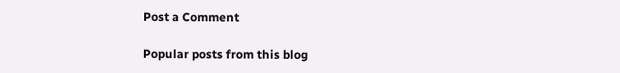Post a Comment

Popular posts from this blog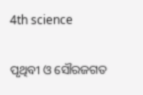4th science

ପୃଥିବୀ ଓ ସୌରଜଗତ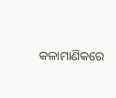କଳାମାଣିକରେ